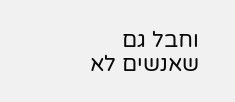וחבל גם שאנשים לא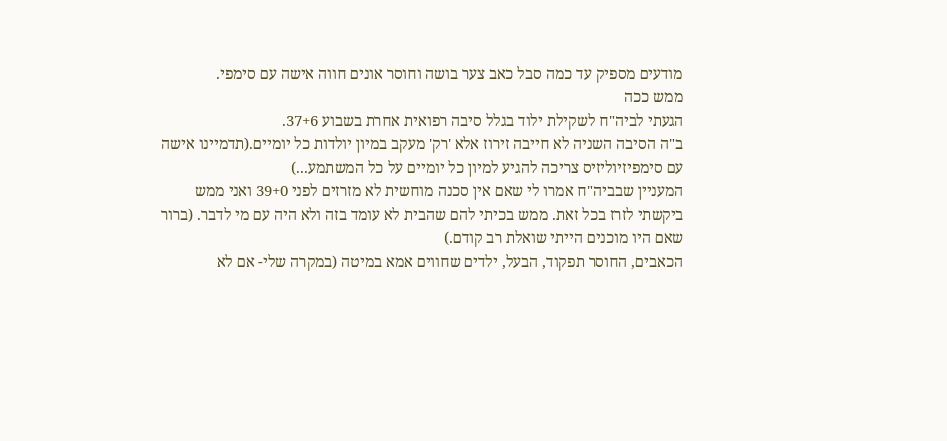מודעים מספיק עד כמה סבל כאב צער בושה וחוסר אונים חווה אישה עם סימפי.
ממש ככה
הגעתי לביה"ח לשקילת ילוד בגלל סיבה רפואית אחרת בשבוע 37+6.
ב"ה הסיבה השניה לא חייבה זירוז אלא 'רק' מעקב במיון יולדות כל יומיים.(תדמיינו אישה עם סימפיזיוליזיס צריכה להגיע למיון כל יומיים על כל המשתמע...)
המעניין שבביה"ח אמרו לי שאם אין סכנה מוחשית לא מזרזים לפני 39+0 ואני ממש ביקשתי לזרז בכל זאת. ממש בכיתי להם שהבית לא עומד בזה ולא היה עם מי לדבר. (ברור שאם היו מוכנים הייתי שואלת רב קודם.)
הכאבים, החוסר תפקוד, הבעל, ילדים שחווים אמא במיטה (במקרה שלי- אם לא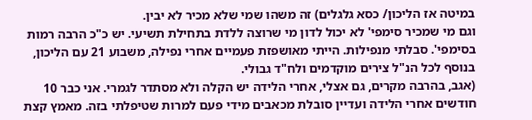במיטה אז הליכון/ כסא גלגלים) זה משהו שמי שלא מכיר לא יבין.
וגם מי שמכיר סימפי' לא יכול לדון מי שרוצה ללדת בתחילת תשיעי. יש כ"כ הרבה רמות בסימפי'. סבלתי מנפילות. הייתי מאושפזת פעמיים אחרי נפילה, משבוע 21 עם הליכון, בנוסף לכל הנ"ל צירים מוקדמים ולח"ד גבולי.
(אגב, בהרבה מקרים, גם אצלי, אחרי הלידה יש הקלה ולא מסתדר לגמרי. אני כבר 10 חודשים אחרי הלידה ועדיין סובלת מכאבים מידי פעם למרות שטיפלתי בזה. מאמץ קצת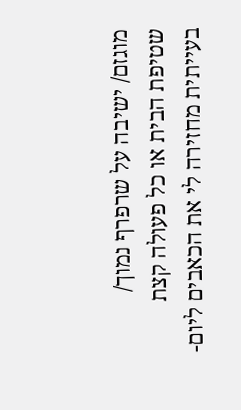מוגזם/ ישיבה על שרפרף נמוך/ שטיפת הבית או כל פעולה קצת בעייתית מחזירה לי את הכאבים ליום-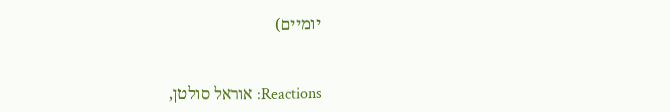יומיים)


Reactions: אוראל סולטן,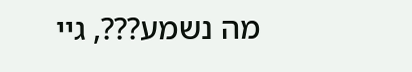מה נשמע???, גיי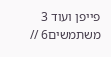פייפן ועוד 3 משתמשים6 //